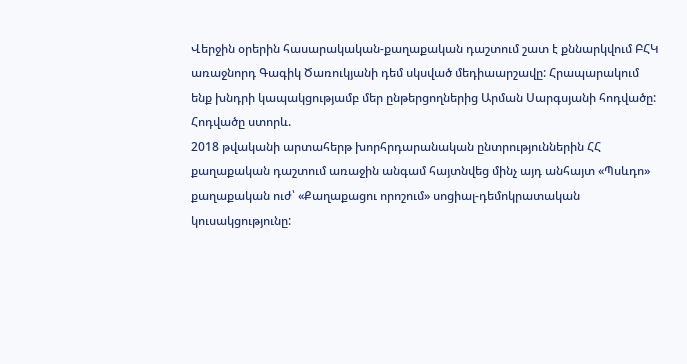Վերջին օրերին հասարակական-քաղաքական դաշտում շատ է քննարկվում ԲՀԿ առաջնորդ Գագիկ Ծառուկյանի դեմ սկսված մեդիաարշավը: Հրապարակում ենք խնդրի կապակցությամբ մեր ընթերցողներից Արման Սարգսյանի հոդվածը: Հոդվածը ստորև.
2018 թվականի արտահերթ խորհրդարանական ընտրություններին ՀՀ քաղաքական դաշտում առաջին անգամ հայտնվեց մինչ այդ անհայտ «Պսևդո» քաղաքական ուժ՝ «Քաղաքացու որոշում» սոցիալ-դեմոկրատական կուսակցությունը: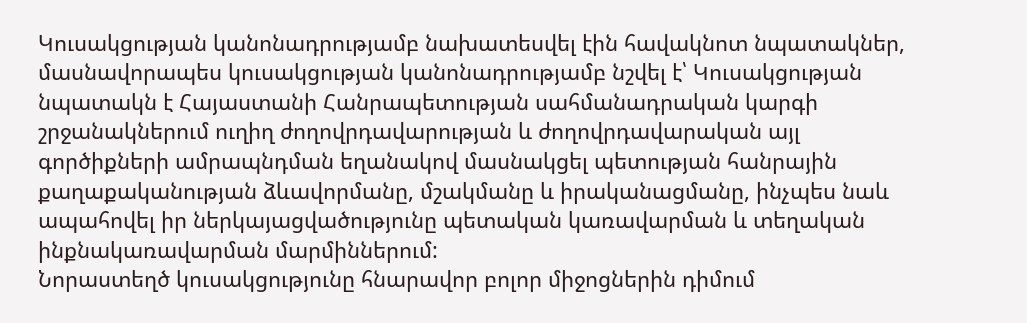Կուսակցության կանոնադրությամբ նախատեսվել էին հավակնոտ նպատակներ, մասնավորապես կուսակցության կանոնադրությամբ նշվել է՝ Կուսակցության նպատակն է Հայաստանի Հանրապետության սահմանադրական կարգի շրջանակներում ուղիղ ժողովրդավարության և ժողովրդավարական այլ գործիքների ամրապնդման եղանակով մասնակցել պետության հանրային քաղաքականության ձևավորմանը, մշակմանը և իրականացմանը, ինչպես նաև ապահովել իր ներկայացվածությունը պետական կառավարման և տեղական ինքնակառավարման մարմիններում:
Նորաստեղծ կուսակցությունը հնարավոր բոլոր միջոցներին դիմում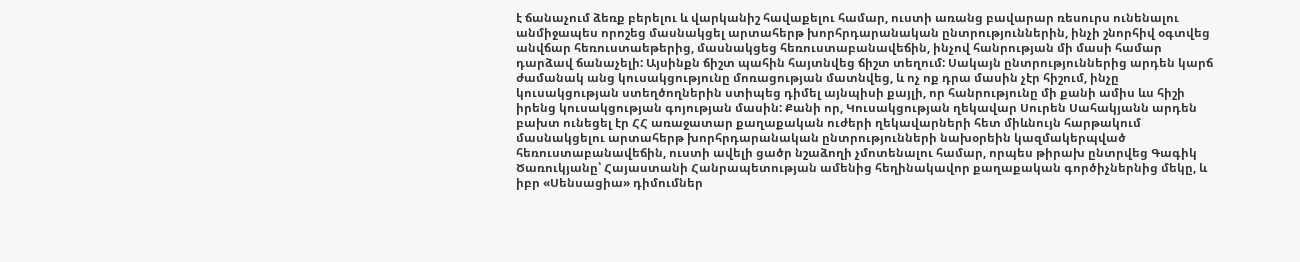է ճանաչում ձեռք բերելու և վարկանիշ հավաքելու համար, ուստի առանց բավարար ռեսուրս ունենալու անմիջապես որոշեց մասնակցել արտահերթ խորհրդարանական ընտրություններին, ինչի շնորհիվ օգտվեց անվճար հեռուստաեթերից, մասնակցեց հեռուստաբանավեճին, ինչով հանրության մի մասի համար դարձավ ճանաչելի: Այսինքն ճիշտ պահին հայտնվեց ճիշտ տեղում: Սակայն ընտրություններից արդեն կարճ ժամանակ անց կուսակցությունը մոռացության մատնվեց, և ոչ ոք դրա մասին չէր հիշում, ինչը կուսակցության ստեղծողներին ստիպեց դիմել այնպիսի քայլի, որ հանրությունը մի քանի ամիս ևս հիշի իրենց կուսակցության գոյության մասին: Քանի որ, Կուսակցության ղեկավար Սուրեն Սահակյանն արդեն բախտ ունեցել էր ՀՀ առաջատար քաղաքական ուժերի ղեկավարների հետ միևնույն հարթակում մասնակցելու արտահերթ խորհրդարանական ընտրությունների նախօրեին կազմակերպված հեռուստաբանավեճին, ուստի ավելի ցածր նշաձողի չմոտենալու համար, որպես թիրախ ընտրվեց Գագիկ Ծառուկյանը՝ Հայաստանի Հանրապետության ամենից հեղինակավոր քաղաքական գործիչներնից մեկը, և իբր «Սենսացիա» դիմումներ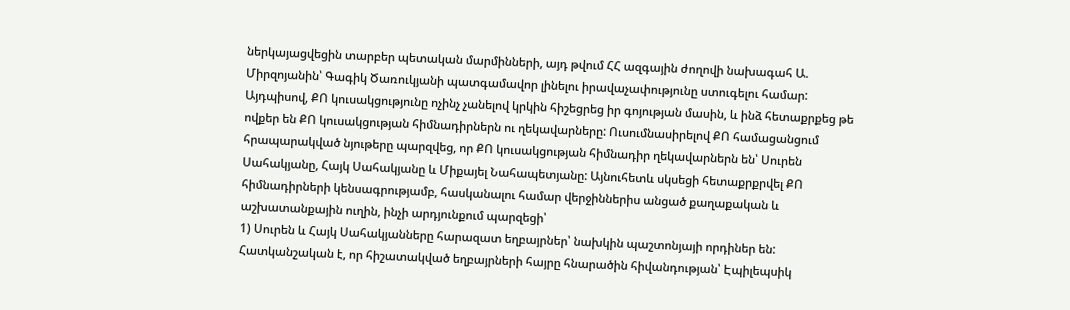ներկայացվեցին տարբեր պետական մարմինների, այդ թվում ՀՀ ազգային ժողովի նախագահ Ա. Միրզոյանին՝ Գագիկ Ծառուկյանի պատգամավոր լինելու իրավաչափությունը ստուգելու համար: Այդպիսով, ՔՈ կուսակցությունը ոչինչ չանելով կրկին հիշեցրեց իր գոյության մասին, և ինձ հետաքրքեց թե ովքեր են ՔՈ կուսակցության հիմնադիրներն ու ղեկավարները: Ուսումնասիրելով ՔՈ համացանցում հրապարակված նյութերը պարզվեց, որ ՔՈ կուսակցության հիմնադիր ղեկավարներն են՝ Սուրեն Սահակյանը, Հայկ Սահակյանը և Միքայել Նահապետյանը: Այնուհետև սկսեցի հետաքրքրվել ՔՈ հիմնադիրների կենսագրությամբ, հասկանալու համար վերջիններիս անցած քաղաքական և աշխատանքային ուղին, ինչի արդյունքում պարզեցի՝
1) Սուրեն և Հայկ Սահակյանները հարազատ եղբայրներ՝ նախկին պաշտոնյայի որդիներ են: Հատկանշական է, որ հիշատակված եղբայրների հայրը հնարածին հիվանդության՝ Էպիլեպսիկ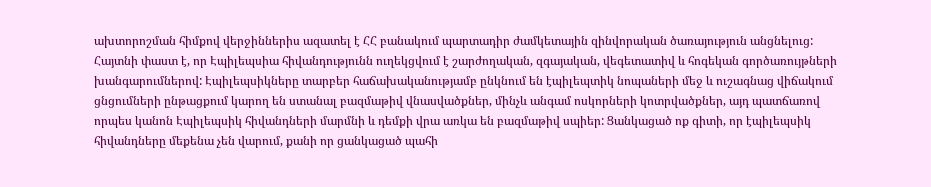ախտորոշման հիմքով վերջիններիս ազատել է ՀՀ բանակում պարտադիր ժամկետային զինվորական ծառայություն անցնելուց: Հայտնի փաստ է, որ Էպիլեպսիա հիվանդությունն ուղեկցվում է շարժողական, զգայական, վեգետատիվ և հոգեկան գործառույթների խանգարումներով: Էպիլեպսիկները տարբեր հաճախականությամբ ընկնում են էպիլեպտիկ նոպաների մեջ և ուշագնաց վիճակում ցնցումների ընթացքում կարող են ստանալ բազմաթիվ վնասվածքներ, մինչև անգամ ոսկորների կոտրվածքներ, այդ պատճառով որպես կանոն Էպիլեպսիկ հիվանդների մարմնի և դեմքի վրա առկա են բազմաթիվ սպիեր: Ցանկացած ոք գիտի, որ էպիլեպսիկ հիվանդները մեքենա չեն վարում, քանի որ ցանկացած պահի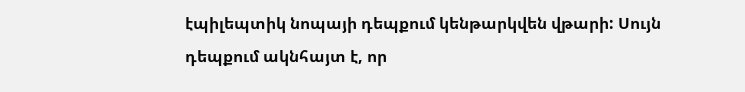էպիլեպտիկ նոպայի դեպքում կենթարկվեն վթարի: Սույն դեպքում ակնհայտ է, որ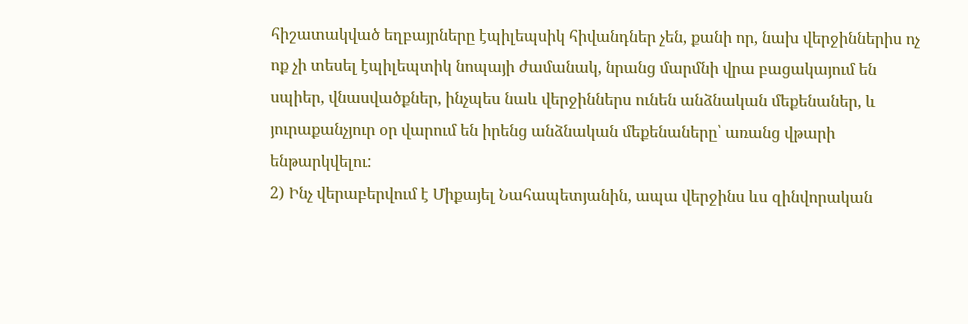հիշատակված եղբայրները էպիլեպսիկ հիվանդներ չեն, քանի որ, նախ վերջիններիս ոչ ոք չի տեսել էպիլեպտիկ նոպայի ժամանակ, նրանց մարմնի վրա բացակայում են սպիեր, վնասվածքներ, ինչպես նաև վերջիններս ունեն անձնական մեքենաներ, և յուրաքանչյուր օր վարում են իրենց անձնական մեքենաները՝ առանց վթարի ենթարկվելու:
2) Ինչ վերաբերվում է Միքայել Նահապետյանին, ապա վերջինս ևս զինվորական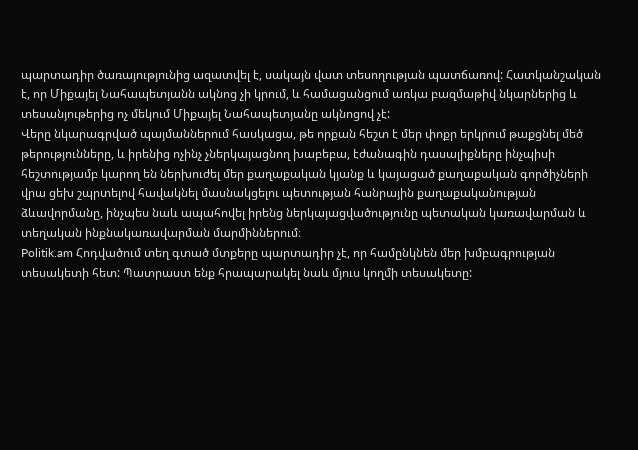պարտադիր ծառայությունից ազատվել է, սակայն վատ տեսողության պատճառով: Հատկանշական է, որ Միքայել Նահապետյանն ակնոց չի կրում, և համացանցում առկա բազմաթիվ նկարներից և տեսանյութերից ոչ մեկում Միքայել Նահապետյանը ակնոցով չէ:
Վերը նկարագրված պայմաններում հասկացա, թե որքան հեշտ է մեր փոքր երկրում թաքցնել մեծ թերությունները, և իրենից ոչինչ չներկայացնող խաբեբա, էժանագին դասալիքները ինչպիսի հեշտությամբ կարող են ներխուժել մեր քաղաքական կյանք և կայացած քաղաքական գործիչների վրա ցեխ շպրտելով հավակնել մասնակցելու պետության հանրային քաղաքականության ձևավորմանը, ինչպես նաև ապահովել իրենց ներկայացվածությունը պետական կառավարման և տեղական ինքնակառավարման մարմիններում։
Politik.am Հոդվածում տեղ գտած մտքերը պարտադիր չէ, որ համընկնեն մեր խմբագրության տեսակետի հետ: Պատրաստ ենք հրապարակել նաև մյուս կողմի տեսակետը: